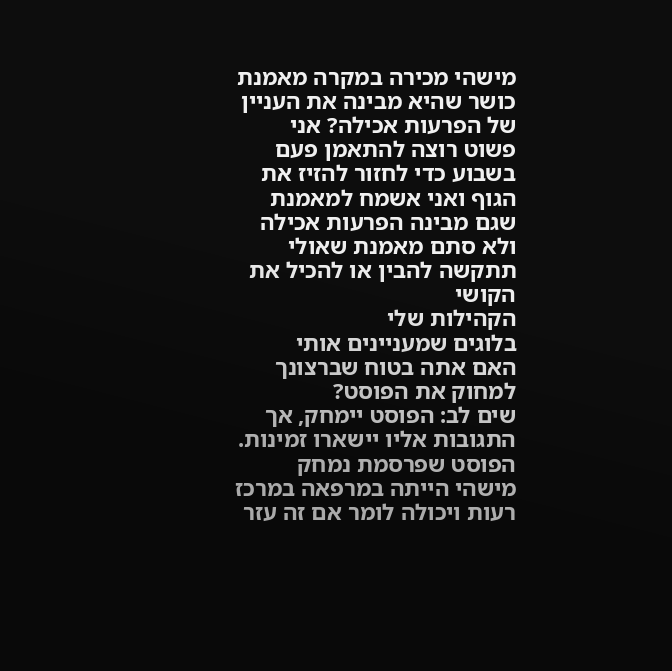מישהי מכירה במקרה מאמנת כושר שהיא מבינה את העניין של הפרעות אכילה? אני פשוט רוצה להתאמן פעם בשבוע כדי לחזור להזיז את הגוף ואני אשמח למאמנת שגם מבינה הפרעות אכילה ולא סתם מאמנת שאולי תתקשה להבין או להכיל את הקושי
הקהילות שלי
בלוגים שמעניינים אותי
האם אתה בטוח שברצונך למחוק את הפוסט?
שים לב: הפוסט יימחק, אך התגובות אליו יישארו זמינות.
הפוסט שפרסמת נמחק
מישהי הייתה במרפאה במרכז רעות ויכולה לומר אם זה עזר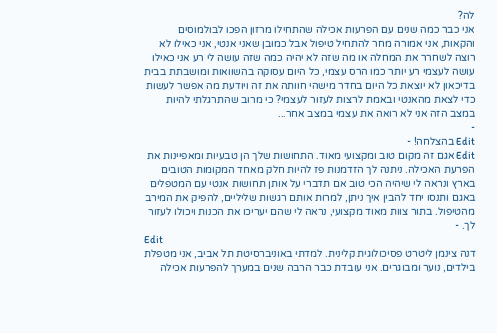לה?
אני כבר כמה שנים עם הפרעות אכילה שהתחילו מרזון הפכו לבולמוסים והקאות, אני אמורה מחר להתחיל טיפול אבל כמובן שאני אנטי, אני כאילו לא רוצה לשחרר את המחלה או מה שזה לא יהיה כמה שזה עושה לי רע אני כאילו עושה לעצמי רע יותר כמו הרס עצמי, כל היום עסוקה בהשוואות ומושבתת בבית בדיכאון לא יוצאת כל היום בחדר מישהי חוותה את זה ויודעת מה אפשר לעשות כדי לצאת מהאנטי ובאמת לרצות לעזור לעצמי? כי מרוב שהתרגלתי להיות במצב הזה אני לא רואה את עצמי במצב אחר...
-
Edit בהצלחה! -
Edit אגם זה מקום טוב ומקצועי מאוד. התחושות שלך הן טבעיות ומאפיינות את הפרעת האכילה. ניתנה לך הזדמנות פז להיות חלק מאחד המקומות הטובים בארץ ונראה לי שיהיה הכי טוב אם תדברי על אותן תחושות אנטי עם המטפלים באגם ותנסו יחד להבין איך ניתן, למרות אותם רגשות שליליים, להפיק את המירב מהטיפול. בתור צוות מאוד מקצועי, נראה לי שהם יעריכו את הכנות ויכולו לעזור לך. -
Edit
דנה צינמן ליטרט פסיכולוגית קלינית. למדתי באוניברסיטת תל אביב, אני מטפלת בילדים, נוער ומבוגרים. אני עובדת כבר הרבה שנים במערך להפרעות אכילה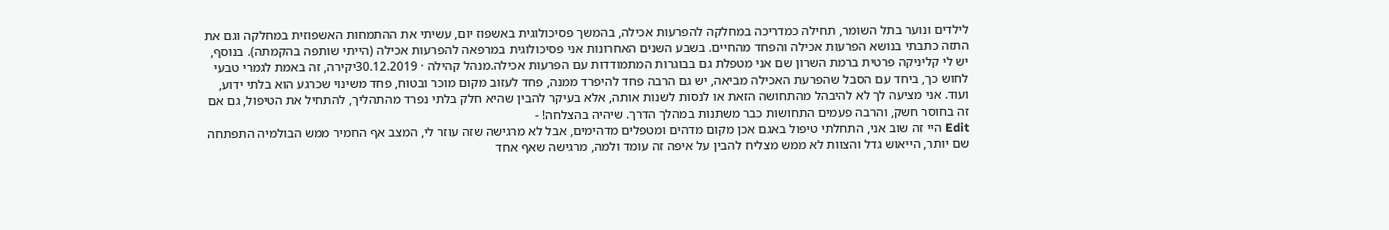לילדים ונוער בתל השומר, תחילה כמדריכה במחלקה להפרעות אכילה, בהמשך פסיכולוגית באשפוז יום, עשיתי את ההתמחות האשפוזית במחלקה וגם את התזה כתבתי בנושא הפרעות אכילה והפחד מהחיים. בשבע השנים האחרונות אני פסיכולוגית במרפאה להפרעות אכילה (הייתי שותפה בהקמתה). בנוסף, יש לי קליניקה פרטית ברמת השרון שם אני מטפלת גם בבוגרות המתמודדות עם הפרעות אכילה.מנהל קהילה · 30.12.2019יקירה, זה באמת לגמרי טבעי לחוש כך, ביחד עם הסבל שהפרעת האכילה מביאה, יש גם הרבה פחד להיפרד ממנה, פחד לעזוב מקום מוכר ובטוח, פחד משינוי שכרגע הוא בלתי ידוע, ועוד. אני מציעה לך לא להיבהל מהתחושה הזאת או לנסות לשנות אותה, אלא בעיקר להבין שהיא חלק בלתי נפרד מהתהליך, להתחיל את הטיפול, גם אם זה בחוסר חשק, והרבה פעמים התחושות כבר משתנות במהלך הדרך. שיהיה בהצלחה! -
Edit היי זה שוב אני, התחלתי טיפול באגם אכן מקום מדהים ומטפלים מדהימים, אבל לא מרגישה שזה עוזר לי, המצב אף החמיר ממש הבולמיה התפתחה שם יותר, הייאוש גדל והצוות לא ממש מצליח להבין על איפה זה עומד ולמה, מרגישה שאף אחד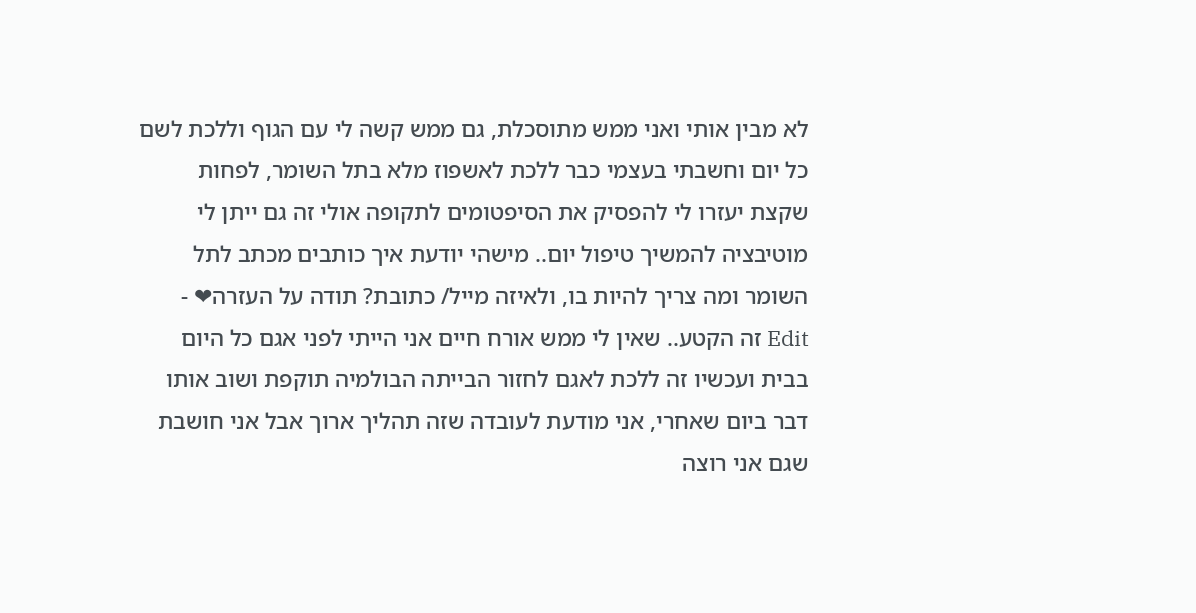לא מבין אותי ואני ממש מתוסכלת, גם ממש קשה לי עם הגוף וללכת לשם כל יום וחשבתי בעצמי כבר ללכת לאשפוז מלא בתל השומר, לפחות שקצת יעזרו לי להפסיק את הסיפטומים לתקופה אולי זה גם ייתן לי מוטיבציה להמשיך טיפול יום.. מישהי יודעת איך כותבים מכתב לתל השומר ומה צריך להיות בו, ולאיזה מייל/ כתובת? תודה על העזרה❤ -
Edit זה הקטע.. שאין לי ממש אורח חיים אני הייתי לפני אגם כל היום בבית ועכשיו זה ללכת לאגם לחזור הבייתה הבולמיה תוקפת ושוב אותו דבר ביום שאחרי, אני מודעת לעובדה שזה תהליך ארוך אבל אני חושבת שגם אני רוצה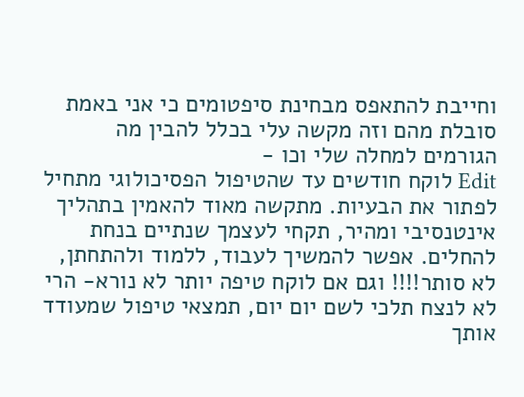וחייבת להתאפס מבחינת סיפטומים כי אני באמת סובלת מהם וזה מקשה עלי בכלל להבין מה הגורמים למחלה שלי וכו -
Edit לוקח חודשים עד שהטיפול הפסיכולוגי מתחיל לפתור את הבעיות. מתקשה מאוד להאמין בתהליך אינטנסיבי ומהיר, תקחי לעצמך שנתיים בנחת להחלים. אפשר להמשיך לעבוד, ללמוד ולהתחתן, לא סותר!!!! וגם אם לוקח טיפה יותר לא נורא- הרי לא לנצח תלכי לשם יום יום, תמצאי טיפול שמעודד אותך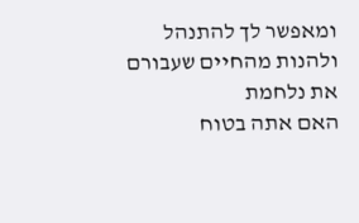ומאפשר לך להתנהל ולהנות מהחיים שעבורם את נלחמת
האם אתה בטוח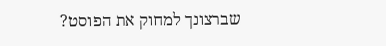שברצונך למחוק את הפוסט?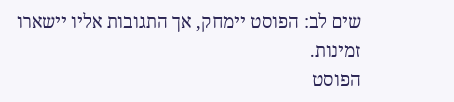שים לב: הפוסט יימחק, אך התגובות אליו יישארו זמינות.
הפוסט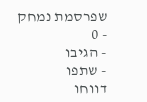שפרסמת נמחק
- 0
- הגיבו
- שתפו
דווחו